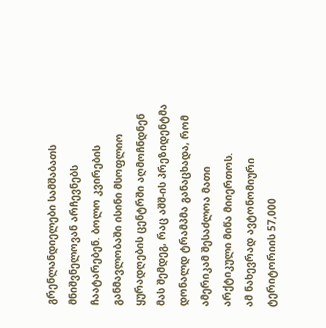გრენლანდიელები სამშაბათს მნიშვნელოვან არჩევნებს ჩაატარებენ. ბოლო კვირების განმავლობაში ისინი მსოფლიო ყურადღების ცენტრში აღმოჩნდნენ მას შემდეგ, რაც აშშ-ის პრეზიდენტმა დონალდ ტრამპმა განაცხადა, რომ ამერიკამ შესაძლოა მათი არქტიკული მიწა მიიერთოს.
ამ ნახევრად ავტონომიური ტერიტორიის 57,000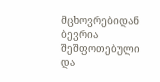მცხოვრებიდან ბევრია შეშფოთებული და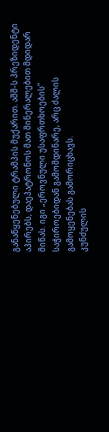განაწყენებული ტრამპის მუქარით. აშშ-ს პრეზიდენტი აპირებს, დაეპატრონოს მათ მინერალებით მდიდარ მიწას. იგი „ეროვნული უსაფრთხოების“ საჭიროებიდან გამომდინარე, არც ძალის გამოყენებას გამორიცხავს.
კუნძულის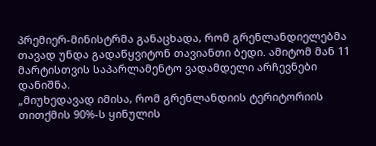პრემიერ-მინისტრმა განაცხადა, რომ გრენლანდიელებმა თავად უნდა გადაწყვიტონ თავიანთი ბედი. ამიტომ მან 11 მარტისთვის საპარლამენტო ვადამდელი არჩევნები დანიშნა.
„მიუხედავად იმისა, რომ გრენლანდიის ტერიტორიის თითქმის 90%-ს ყინულის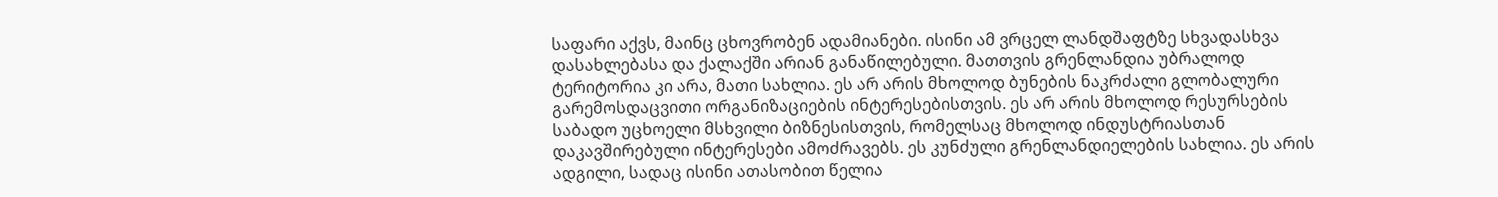საფარი აქვს, მაინც ცხოვრობენ ადამიანები. ისინი ამ ვრცელ ლანდშაფტზე სხვადასხვა დასახლებასა და ქალაქში არიან განაწილებული. მათთვის გრენლანდია უბრალოდ ტერიტორია კი არა, მათი სახლია. ეს არ არის მხოლოდ ბუნების ნაკრძალი გლობალური გარემოსდაცვითი ორგანიზაციების ინტერესებისთვის. ეს არ არის მხოლოდ რესურსების საბადო უცხოელი მსხვილი ბიზნესისთვის, რომელსაც მხოლოდ ინდუსტრიასთან დაკავშირებული ინტერესები ამოძრავებს. ეს კუნძული გრენლანდიელების სახლია. ეს არის ადგილი, სადაც ისინი ათასობით წელია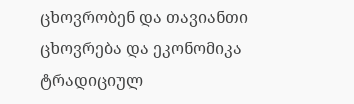ცხოვრობენ და თავიანთი ცხოვრება და ეკონომიკა ტრადიციულ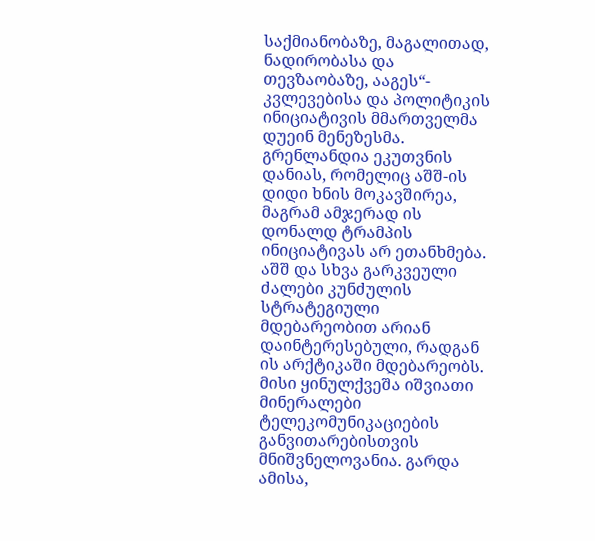საქმიანობაზე, მაგალითად, ნადირობასა და თევზაობაზე, ააგეს“- კვლევებისა და პოლიტიკის ინიციატივის მმართველმა დუეინ მენეზესმა.
გრენლანდია ეკუთვნის დანიას, რომელიც აშშ-ის დიდი ხნის მოკავშირეა, მაგრამ ამჯერად ის დონალდ ტრამპის ინიციატივას არ ეთანხმება.
აშშ და სხვა გარკვეული ძალები კუნძულის სტრატეგიული მდებარეობით არიან დაინტერესებული, რადგან ის არქტიკაში მდებარეობს. მისი ყინულქვეშა იშვიათი მინერალები ტელეკომუნიკაციების განვითარებისთვის მნიშვნელოვანია. გარდა ამისა,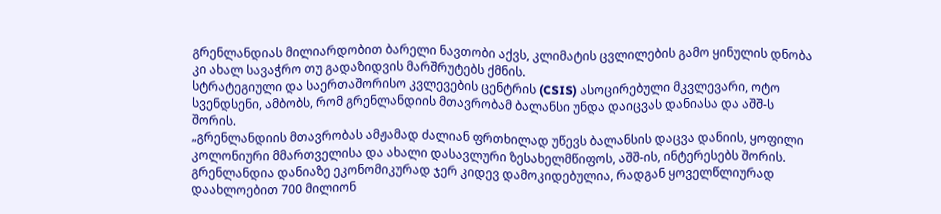გრენლანდიას მილიარდობით ბარელი ნავთობი აქვს, კლიმატის ცვლილების გამო ყინულის დნობა კი ახალ სავაჭრო თუ გადაზიდვის მარშრუტებს ქმნის.
სტრატეგიული და საერთაშორისო კვლევების ცენტრის (CSIS) ასოცირებული მკვლევარი, ოტო სვენდსენი, ამბობს, რომ გრენლანდიის მთავრობამ ბალანსი უნდა დაიცვას დანიასა და აშშ-ს შორის.
„გრენლანდიის მთავრობას ამჟამად ძალიან ფრთხილად უწევს ბალანსის დაცვა დანიის, ყოფილი კოლონიური მმართველისა და ახალი დასავლური ზესახელმწიფოს, აშშ-ის, ინტერესებს შორის. გრენლანდია დანიაზე ეკონომიკურად ჯერ კიდევ დამოკიდებულია, რადგან ყოველწლიურად დაახლოებით 700 მილიონ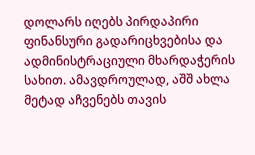დოლარს იღებს პირდაპირი ფინანსური გადარიცხვებისა და ადმინისტრაციული მხარდაჭერის სახით. ამავდროულად, აშშ ახლა მეტად აჩვენებს თავის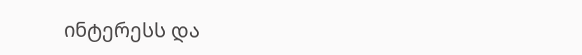ინტერესს და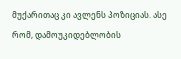მუქარითაც კი ავლენს პოზიციას. ასე რომ, დამოუკიდებლობის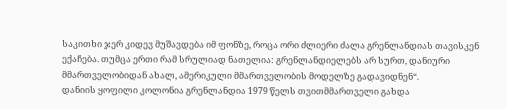საკითხი ჯერ კიდევ მუშავდება იმ ფონზე, როცა ორი ძლიერი ძალა გრენლანდიას თავისკენ ექაჩება. თუმცა ერთი რამ სრულიად ნათელია: გრენლანდიელებს არ სურთ, დანიური მმართველობიდან ახალ, ამერიკული მმართველობის მოდელზე გადავიდნენ“.
დანიის ყოფილი კოლონია გრენლანდია 1979 წელს თვითმმართველი გახდა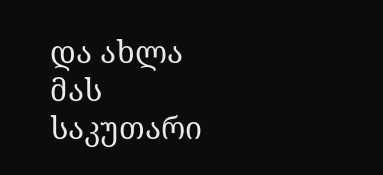და ახლა მას საკუთარი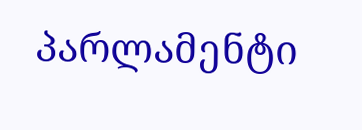პარლამენტი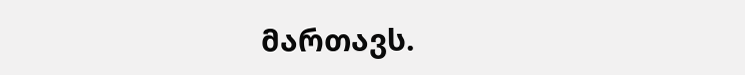მართავს.